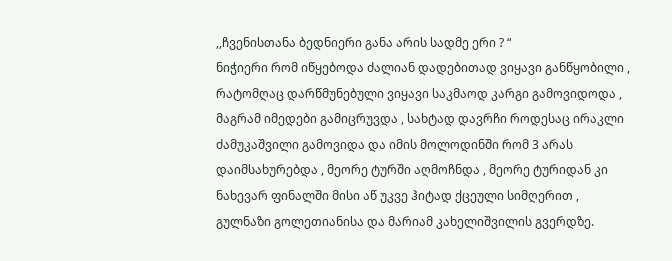,,ჩვენისთანა ბედნიერი განა არის სადმე ერი ? “
ნიჭიერი რომ იწყებოდა ძალიან დადებითად ვიყავი განწყობილი , რატომღაც დარწმუნებული ვიყავი საკმაოდ კარგი გამოვიდოდა , მაგრამ იმედები გამიცრუვდა , სახტად დავრჩი როდესაც ირაკლი ძამუკაშვილი გამოვიდა და იმის მოლოდინში რომ 3 არას დაიმსახურებდა , მეორე ტურში აღმოჩნდა , მეორე ტურიდან კი ნახევარ ფინალში მისი აწ უკვე ჰიტად ქცეული სიმღერით , გულნაზი გოლეთიანისა და მარიამ კახელიშვილის გვერდზე.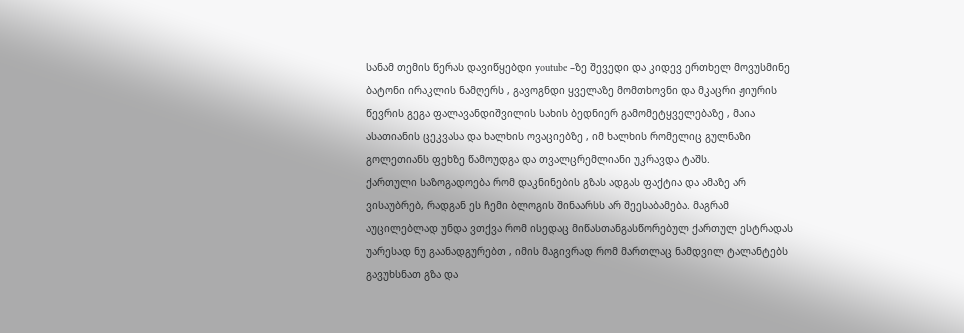სანამ თემის წერას დავიწყებდი youtube –ზე შევედი და კიდევ ერთხელ მოვუსმინე ბატონი ირაკლის ნამღერს , გავოგნდი ყველაზე მომთხოვნი და მკაცრი ჟიურის წევრის გეგა ფალავანდიშვილის სახის ბედნიერ გამომეტყველებაზე , მაია ასათიანის ცეკვასა და ხალხის ოვაციებზე , იმ ხალხის რომელიც გულნაზი გოლეთიანს ფეხზე წამოუდგა და თვალცრემლიანი უკრავდა ტაშს.
ქართული საზოგადოება რომ დაკნინების გზას ადგას ფაქტია და ამაზე არ ვისაუბრებ, რადგან ეს ჩემი ბლოგის შინაარსს არ შეესაბამება. მაგრამ აუცილებლად უნდა ვთქვა რომ ისედაც მიწასთანგასწორებულ ქართულ ესტრადას უარესად ნუ გაანადგურებთ , იმის მაგივრად რომ მართლაც ნამდვილ ტალანტებს გავუხსნათ გზა და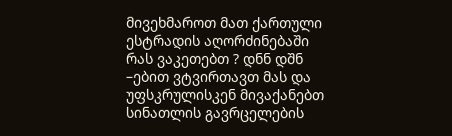მივეხმაროთ მათ ქართული ესტრადის აღორძინებაში რას ვაკეთებთ ? დნნ დშნ –ებით ვტვირთავთ მას და უფსკრულისკენ მივაქანებთ სინათლის გავრცელების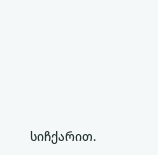სიჩქარით.